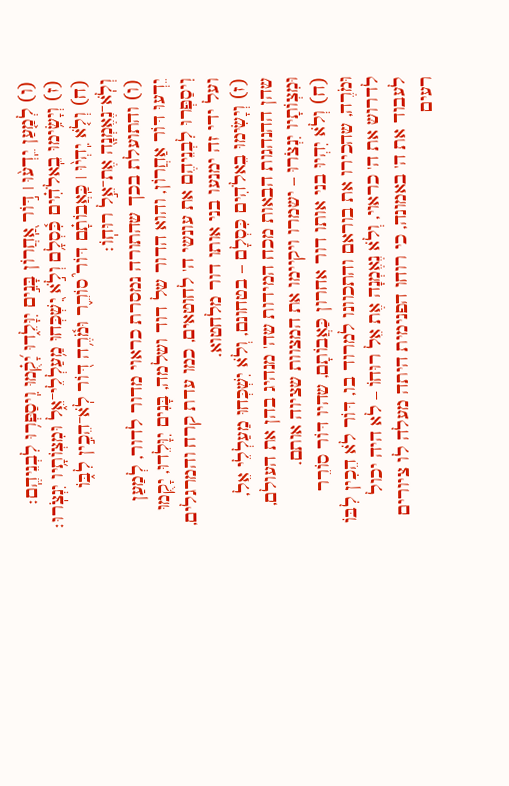(ו) לְמַ֤עַן יֵֽדְע֨וּ ׀ דּ֣וֹר אַֽ֭חֲרוֹן בָּנִ֣ים יִוָּלֵ֑דוּ יָ֝קֻ֗מוּ וִֽיסַפְּר֥וּ לִבְנֵיהֶֽם׃
(ז) וְיָשִׂ֥ימוּ בֵֽאלֹהִ֗ים כִּ֫סְלָ֥ם וְלֹ֣א יִ֭שְׁכְּחוּ מַ֥עַלְלֵי־אֵ֑ל וּמִצְו͏ֹתָ֥יו יִנְצֹֽרוּ׃
(ח) וְלֹ֤א יִֽהְי֨וּ ׀ כַּֽאֲבוֹתָ֗ם דּוֹר֮ סוֹרֵ֪ר וּמֹ֫רֶ֥ה דּ֭וֹר לֹֽא־הֵכִ֣ין לִבּ֑וֹ וְלֹֽא־נֶאֶמְנָ֖ה אֶת־אֵ֣ל רוּחֽוֹ׃
(ו) והתועלת בכך שהתורה נמסרת כראוי מדור לדור, לְמַעַן יֵדְעוּ דּוֹר אַחֲרוֹן, והוא הדור של דוד ושלמה, בָּנִים יִוָּלֵדוּ, יָקֻמוּ וִיסַפְּרוּ לִבְנֵיהֶם את עונשי ה' לחוטאים, כמו עדת קרח והמרגלים, ועל ידי זה ימנעו בני אותו דור מלחטוא.
(ז) וְיָשִׂימוּ בֵאלֹהִים כִּסְלָם – בטחונם, וְלֹא יִשְׁכְּחוּ מַעַלְלֵי אֵל, שהן ההנהגות הבאות מכח המידות שה' מנהיג בהן את העולם, וּמִצְוֹתָיו יִנְצֹרוּ – ישמרו ויקיימו את המצוות שציוה אותם.
(ח) וְלֹא יִהְיוּ בני אותו דור אחרון כַּאֲבוֹתָם, שהיו דּוֹר סוֹרֵר וּמֹרֶה, שהכירו את בוראם והתכוונו למרוד בו, דּוֹר לֹא הֵכִין לִבּוֹ לדרוש את ה' כראוי, וְלֹא נֶאֶמְנָה אֶת אֵל רוּחוֹ – לא היה יכול לעבוד את ה' באמונה, כי רוחו הפנימית היתה מעלה לו ציורים רעים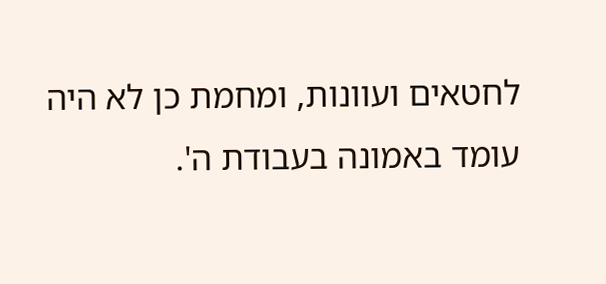לחטאים ועוונות, ומחמת כן לא היה עומד באמונה בעבודת ה'.